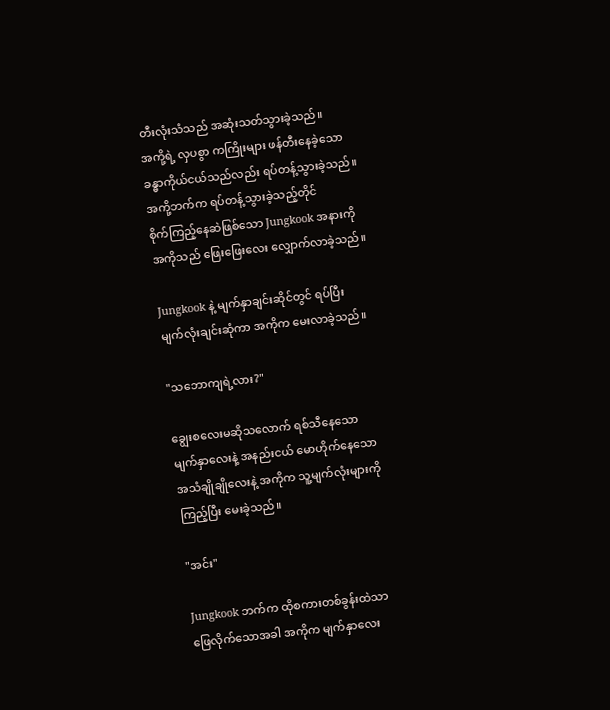တီးလုံးသံသည် အဆုံးသတ်သွားခဲ့သည်။
အကို့ရဲ့ လှပစွာ ကကြိုးများ ဖန်တီးနေခဲ့သော
ခန္ဓာကိုယ်ငယ်သည်လည်း ရပ်တန့်သွားခဲ့သည်။
အကို့ဘက်က ရပ်တန့်သွားခဲ့သည့်တိုင်
စိုက်ကြည့်နေဆဲဖြစ်သော Jungkook အနားကို
အကိုသည် ဖြေးဖြေးလေး လျှောက်လာခဲ့သည်။

Jungkook နဲ့ မျက်နှာချင်းဆိုင်တွင် ရပ်ပြီး
မျက်လုံးချင်းဆုံကာ အကိုက မေးလာခဲ့သည်။

"သဘောကျရဲ့လား?"

ချွေးစလေးမဆိုသလောက် ရစ်သီနေသော
မျက်နှာလေးနဲ့ အနည်းငယ် မောဟိုက်နေသော
အသံချိုချိုလေးနဲ့ အကိုက သူ့မျက်လုံးများကို
ကြည့်ပြီး မေးခဲ့သည်။

"အင်း"

Jungkook ဘက်က ထိုစကားတစ်ခွန်းထဲသာ
ဖြေလိုက်သောအခါ အကိုက မျက်နှာလေး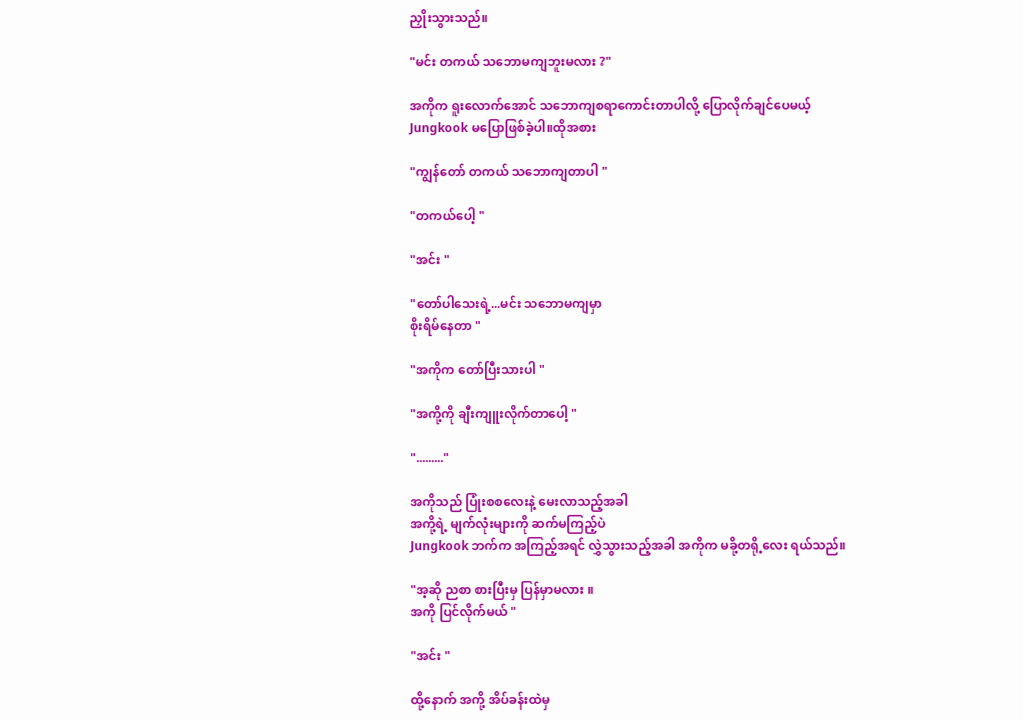ညှိုးသွားသည်။

"မင်း တကယ် သဘောမကျဘူးမလား ?"

အကိုက ရူးလောက်အောင် သဘောကျစရာကောင်းတာပါလို့ ပြောလိုက်ချင်ပေမယ့်
Jungkook မပြောဖြစ်ခဲ့ပါ။ထိုအစား

"ကျွန်တော် တကယ် သဘောကျတာပါ "

"တကယ်ပေါ့ "

"အင်း "

"တော်ပါသေးရဲ့...မင်း သဘောမကျမှာ
စိုးရိမ်နေတာ "

"အကိုက တော်ပြီးသားပါ "

"အကို့ကို ချီးကျူးလိုက်တာပေါ့ "

"........."

အကိုသည် ပြုံးစစလေးနဲ့ မေးလာသည့်အခါ
အကို့ရဲ့ မျက်လုံးများကို ဆက်မကြည့်ပဲ
Jungkook ဘက်က အကြည့်အရင် လွှဲသွားသည့်အခါ အကိုက မခို့တရို့လေး ရယ်သည်။

"အ့ဆို ညစာ စားပြီးမှ ပြန်မှာမလား ။
အကို ပြင်လိုက်မယ် "

"အင်း "

ထို့နောက် အကို့ အိပ်ခန်းထဲမှ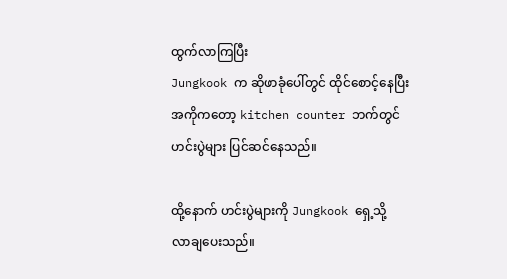ထွက်လာကြပြီး
Jungkook က ဆိုဖာခုံပေါ်တွင် ထိုင်စောင့်နေပြီး
အကိုကတော့ kitchen counter ဘက်တွင်
ဟင်းပွဲများ ပြင်ဆင်နေသည်။

ထို့နောက် ဟင်းပွဲများကို Jungkook ရှေ့သို့
လာချပေးသည်။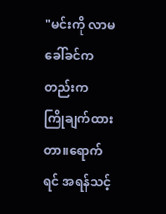"မင်းကို လာမခေါ်ခင်ကတည်းက
ကြိုချက်ထားတာ။ရောက်ရင် အရန်သင့်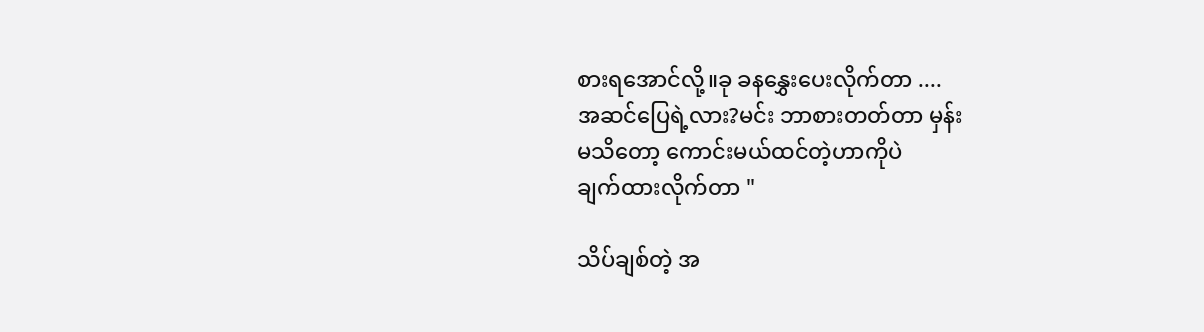စားရအောင်လို့။ခု ခနနွှေးပေးလိုက်တာ ....
အဆင်ပြေရဲ့လား?မင်း ဘာစားတတ်တာ မှန်း
မသိတော့ ကောင်းမယ်ထင်တဲ့ဟာကိုပဲ
ချက်ထားလိုက်တာ "

သိပ်ချစ်တဲ့ အ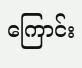ကြောင်း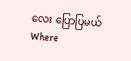လေး ပြောပြမယ်Where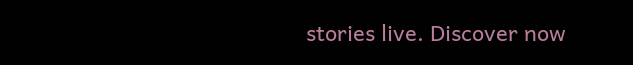stories live. Discover now